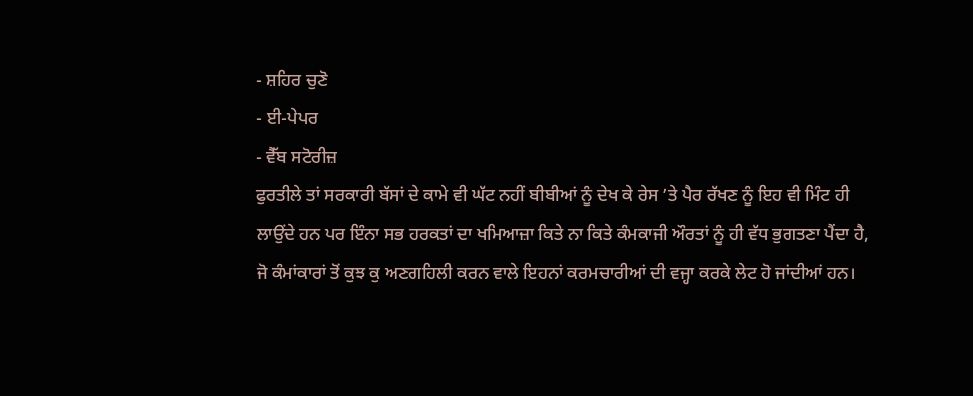- ਸ਼ਹਿਰ ਚੁਣੋ
- ਈ-ਪੇਪਰ
- ਵੈੱਬ ਸਟੋਰੀਜ਼
ਫੁਰਤੀਲੇ ਤਾਂ ਸਰਕਾਰੀ ਬੱਸਾਂ ਦੇ ਕਾਮੇ ਵੀ ਘੱਟ ਨਹੀਂ ਬੀਬੀਆਂ ਨੂੰ ਦੇਖ ਕੇ ਰੇਸ ’ਤੇ ਪੈਰ ਰੱਖਣ ਨੂੰ ਇਹ ਵੀ ਮਿੰਟ ਹੀ ਲਾਉਂਦੇ ਹਨ ਪਰ ਇੰਨਾ ਸਭ ਹਰਕਤਾਂ ਦਾ ਖਮਿਆਜ਼ਾ ਕਿਤੇ ਨਾ ਕਿਤੇ ਕੰਮਕਾਜੀ ਔਰਤਾਂ ਨੂੰ ਹੀ ਵੱਧ ਭੁਗਤਣਾ ਪੈਂਦਾ ਹੈ, ਜੋ ਕੰਮਾਂਕਾਰਾਂ ਤੋਂ ਕੁਝ ਕੁ ਅਣਗਹਿਲੀ ਕਰਨ ਵਾਲੇ ਇਹਨਾਂ ਕਰਮਚਾਰੀਆਂ ਦੀ ਵਜ੍ਹਾ ਕਰਕੇ ਲੇਟ ਹੋ ਜਾਂਦੀਆਂ ਹਨ।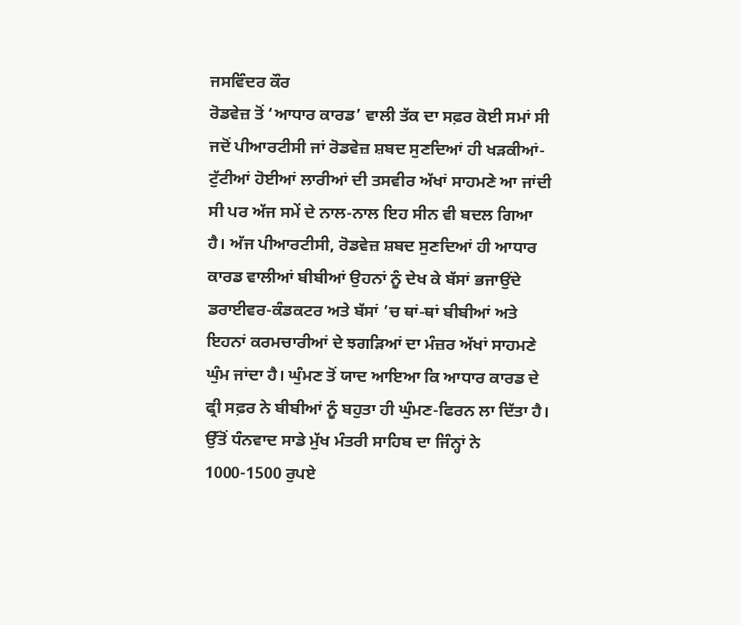ਜਸਵਿੰਦਰ ਕੌਰ
ਰੋਡਵੇਜ਼ ਤੋਂ ‘ਆਧਾਰ ਕਾਰਡ’ ਵਾਲੀ ਤੱਕ ਦਾ ਸਫ਼ਰ ਕੋਈ ਸਮਾਂ ਸੀ ਜਦੋਂ ਪੀਆਰਟੀਸੀ ਜਾਂ ਰੋਡਵੇਜ਼ ਸ਼ਬਦ ਸੁਣਦਿਆਂ ਹੀ ਖੜਕੀਆਂ-ਟੁੱਟੀਆਂ ਹੋਈਆਂ ਲਾਰੀਆਂ ਦੀ ਤਸਵੀਰ ਅੱਖਾਂ ਸਾਹਮਣੇ ਆ ਜਾਂਦੀ ਸੀ ਪਰ ਅੱਜ ਸਮੇਂ ਦੇ ਨਾਲ-ਨਾਲ ਇਹ ਸੀਨ ਵੀ ਬਦਲ ਗਿਆ ਹੈ। ਅੱਜ ਪੀਆਰਟੀਸੀ, ਰੋਡਵੇਜ਼ ਸ਼ਬਦ ਸੁਣਦਿਆਂ ਹੀ ਆਧਾਰ ਕਾਰਡ ਵਾਲੀਆਂ ਬੀਬੀਆਂ ਉਹਨਾਂ ਨੂੰ ਦੇਖ ਕੇ ਬੱਸਾਂ ਭਜਾਉਂਦੇ ਡਰਾਈਵਰ-ਕੰਡਕਟਰ ਅਤੇ ਬੱਸਾਂ ’ਚ ਥਾਂ-ਥਾਂ ਬੀਬੀਆਂ ਅਤੇ ਇਹਨਾਂ ਕਰਮਚਾਰੀਆਂ ਦੇ ਝਗੜਿਆਂ ਦਾ ਮੰਜ਼ਰ ਅੱਖਾਂ ਸਾਹਮਣੇ ਘੁੰਮ ਜਾਂਦਾ ਹੈ। ਘੁੰਮਣ ਤੋਂ ਯਾਦ ਆਇਆ ਕਿ ਆਧਾਰ ਕਾਰਡ ਦੇ ਫ੍ਰੀ ਸਫ਼ਰ ਨੇ ਬੀਬੀਆਂ ਨੂੰ ਬਹੁਤਾ ਹੀ ਘੁੰਮਣ-ਫਿਰਨ ਲਾ ਦਿੱਤਾ ਹੈ। ਉੱਤੋਂ ਧੰਨਵਾਦ ਸਾਡੇ ਮੁੱਖ ਮੰਤਰੀ ਸਾਹਿਬ ਦਾ ਜਿੰਨ੍ਹਾਂ ਨੇ 1000-1500 ਰੁਪਏ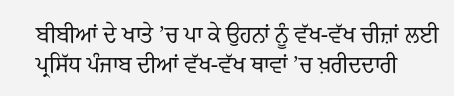ਬੀਬੀਆਂ ਦੇ ਖਾਤੇ ’ਚ ਪਾ ਕੇ ਉਹਨਾਂ ਨੂੰ ਵੱਖ-ਵੱਖ ਚੀਜ਼ਾਂ ਲਈ ਪ੍ਰਸਿੱਧ ਪੰਜਾਬ ਦੀਆਂ ਵੱਖ-ਵੱਖ ਥਾਵਾਂ ’ਚ ਖ਼ਰੀਦਦਾਰੀ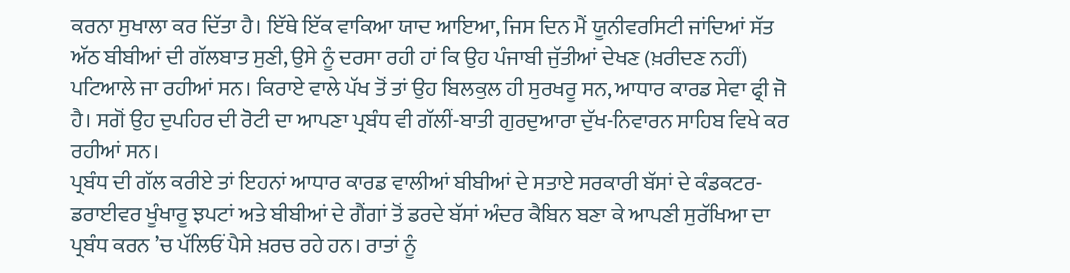ਕਰਨਾ ਸੁਖਾਲਾ ਕਰ ਦਿੱਤਾ ਹੈ। ਇੱਥੇ ਇੱਕ ਵਾਕਿਆ ਯਾਦ ਆਇਆ, ਜਿਸ ਦਿਨ ਮੈਂ ਯੂਨੀਵਰਸਿਟੀ ਜਾਂਦਿਆਂ ਸੱਤ ਅੱਠ ਬੀਬੀਆਂ ਦੀ ਗੱਲਬਾਤ ਸੁਣੀ, ਉਸੇ ਨੂੰ ਦਰਸਾ ਰਹੀ ਹਾਂ ਕਿ ਉਹ ਪੰਜਾਬੀ ਜੁੱਤੀਆਂ ਦੇਖਣ (ਖ਼ਰੀਦਣ ਨਹੀਂ) ਪਟਿਆਲੇ ਜਾ ਰਹੀਆਂ ਸਨ। ਕਿਰਾਏ ਵਾਲੇ ਪੱਖ ਤੋਂ ਤਾਂ ਉਹ ਬਿਲਕੁਲ ਹੀ ਸੁਰਖਰੂ ਸਨ, ਆਧਾਰ ਕਾਰਡ ਸੇਵਾ ਫ੍ਰੀ ਜੋ ਹੈ। ਸਗੋਂ ਉਹ ਦੁਪਹਿਰ ਦੀ ਰੋਟੀ ਦਾ ਆਪਣਾ ਪ੍ਰਬੰਧ ਵੀ ਗੱਲੀਂ-ਬਾਤੀ ਗੁਰਦੁਆਰਾ ਦੁੱਖ-ਨਿਵਾਰਨ ਸਾਹਿਬ ਵਿਖੇ ਕਰ ਰਹੀਆਂ ਸਨ।
ਪ੍ਰਬੰਧ ਦੀ ਗੱਲ ਕਰੀਏ ਤਾਂ ਇਹਨਾਂ ਆਧਾਰ ਕਾਰਡ ਵਾਲੀਆਂ ਬੀਬੀਆਂ ਦੇ ਸਤਾਏ ਸਰਕਾਰੀ ਬੱਸਾਂ ਦੇ ਕੰਡਕਟਰ-ਡਰਾਈਵਰ ਖੂੰਖਾਰੂ ਝਪਟਾਂ ਅਤੇ ਬੀਬੀਆਂ ਦੇ ਗੈਂਗਾਂ ਤੋਂ ਡਰਦੇ ਬੱਸਾਂ ਅੰਦਰ ਕੈਬਿਨ ਬਣਾ ਕੇ ਆਪਣੀ ਸੁਰੱਖਿਆ ਦਾ ਪ੍ਰਬੰਧ ਕਰਨ ’ਚ ਪੱਲਿਓਂ ਪੈਸੇ ਖ਼ਰਚ ਰਹੇ ਹਨ। ਰਾਤਾਂ ਨੂੰ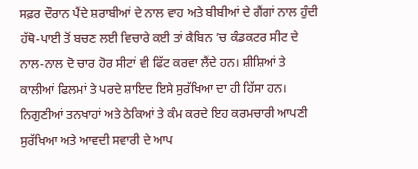ਸਫ਼ਰ ਦੌਰਾਨ ਪੈਂਦੇ ਸ਼ਰਾਬੀਆਂ ਦੇ ਨਾਲ ਵਾਹ ਅਤੇ ਬੀਬੀਆਂ ਦੇ ਗੈਂਗਾਂ ਨਾਲ ਹੁੰਦੀ ਹੱਥੋ-ਪਾਈ ਤੋਂ ਬਚਣ ਲਈ ਵਿਚਾਰੇ ਕਈ ਤਾਂ ਕੈਬਿਨ ’ਚ ਕੰਡਕਟਰ ਸੀਟ ਦੇ ਨਾਲ-ਨਾਲ ਦੋ ਚਾਰ ਹੋਰ ਸੀਟਾਂ ਵੀ ਫਿੱਟ ਕਰਵਾ ਲੈਂਦੇ ਹਨ। ਸ਼ੀਸ਼ਿਆਂ ਤੇ ਕਾਲੀਆਂ ਫਿਲਮਾਂ ਤੇ ਪਰਦੇ ਸ਼ਾਇਦ ਇਸੇ ਸੁਰੱਖਿਆ ਦਾ ਹੀ ਹਿੱਸਾ ਹਨ। ਨਿਗੁਣੀਆਂ ਤਨਖਾਹਾਂ ਅਤੇ ਠੇਕਿਆਂ ਤੇ ਕੰਮ ਕਰਦੇ ਇਹ ਕਰਮਚਾਰੀ ਆਪਣੀ ਸੁਰੱਖਿਆ ਅਤੇ ਆਵਦੀ ਸਵਾਰੀ ਦੇ ਆਪ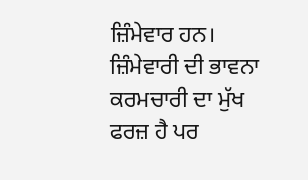ਜ਼ਿੰਮੇਵਾਰ ਹਨ। ਜ਼ਿੰਮੇਵਾਰੀ ਦੀ ਭਾਵਨਾ ਕਰਮਚਾਰੀ ਦਾ ਮੁੱਖ ਫਰਜ਼ ਹੈ ਪਰ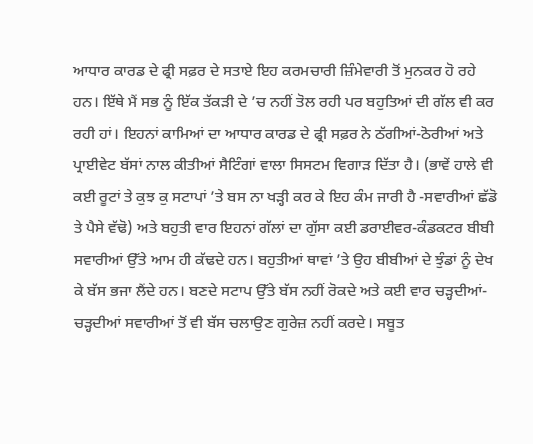ਆਧਾਰ ਕਾਰਡ ਦੇ ਫ੍ਰੀ ਸਫ਼ਰ ਦੇ ਸਤਾਏ ਇਹ ਕਰਮਚਾਰੀ ਜ਼ਿੰਮੇਵਾਰੀ ਤੋਂ ਮੁਨਕਰ ਹੋ ਰਹੇ ਹਨ। ਇੱਥੇ ਮੈਂ ਸਭ ਨੂੰ ਇੱਕ ਤੱਕੜੀ ਦੇ ’ਚ ਨਹੀਂ ਤੋਲ ਰਹੀ ਪਰ ਬਹੁਤਿਆਂ ਦੀ ਗੱਲ ਵੀ ਕਰ ਰਹੀ ਹਾਂ। ਇਹਨਾਂ ਕਾਮਿਆਂ ਦਾ ਆਧਾਰ ਕਾਰਡ ਦੇ ਫ੍ਰੀ ਸਫ਼ਰ ਨੇ ਠੱਗੀਆਂ-ਠੋਰੀਆਂ ਅਤੇ ਪ੍ਰਾਈਵੇਟ ਬੱਸਾਂ ਨਾਲ ਕੀਤੀਆਂ ਸੈਟਿੰਗਾਂ ਵਾਲਾ ਸਿਸਟਮ ਵਿਗਾੜ ਦਿੱਤਾ ਹੈ। (ਭਾਵੇਂ ਹਾਲੇ ਵੀ ਕਈ ਰੂਟਾਂ ਤੇ ਕੁਝ ਕੁ ਸਟਾਪਾਂ ’ਤੇ ਬਸ ਨਾ ਖੜ੍ਹੀ ਕਰ ਕੇ ਇਹ ਕੰਮ ਜਾਰੀ ਹੈ -ਸਵਾਰੀਆਂ ਛੱਡੋ ਤੇ ਪੈਸੇ ਵੱਢੋ) ਅਤੇ ਬਹੁਤੀ ਵਾਰ ਇਹਨਾਂ ਗੱਲਾਂ ਦਾ ਗੁੱਸਾ ਕਈ ਡਰਾਈਵਰ-ਕੰਡਕਟਰ ਬੀਬੀ ਸਵਾਰੀਆਂ ਉੱਤੇ ਆਮ ਹੀ ਕੱਢਦੇ ਹਨ। ਬਹੁਤੀਆਂ ਥਾਵਾਂ ’ਤੇ ਉਹ ਬੀਬੀਆਂ ਦੇ ਝੁੰਡਾਂ ਨੂੰ ਦੇਖ ਕੇ ਬੱਸ ਭਜਾ ਲੈਂਦੇ ਹਨ। ਬਣਦੇ ਸਟਾਪ ਉੱਤੇ ਬੱਸ ਨਹੀਂ ਰੋਕਦੇ ਅਤੇ ਕਈ ਵਾਰ ਚੜ੍ਹਦੀਆਂ-ਚੜ੍ਹਦੀਆਂ ਸਵਾਰੀਆਂ ਤੋਂ ਵੀ ਬੱਸ ਚਲਾਉਣ ਗੁਰੇਜ਼ ਨਹੀਂ ਕਰਦੇ। ਸਬੂਤ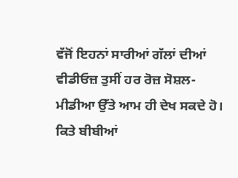ਵੱਜੋਂ ਇਹਨਾਂ ਸਾਰੀਆਂ ਗੱਲਾਂ ਦੀਆਂ ਵੀਡੀਓਜ਼ ਤੁਸੀਂ ਹਰ ਰੋਜ਼ ਸੋਸ਼ਲ-ਮੀਡੀਆ ਉੱਤੇ ਆਮ ਹੀ ਦੇਖ ਸਕਦੇ ਹੋ। ਕਿਤੇ ਬੀਬੀਆਂ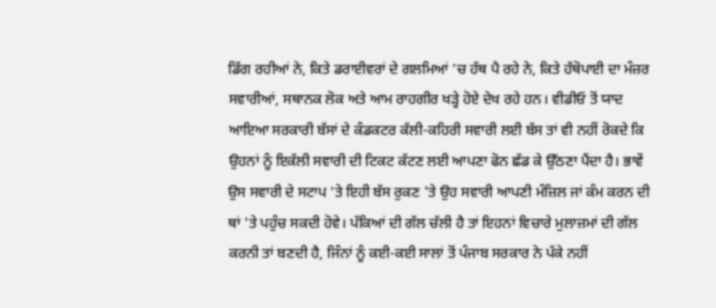ਡਿੱਗ ਰਹੀਆਂ ਨੇ, ਕਿਤੇ ਡਰਾਈਵਰਾਂ ਦੇ ਗਲਮਿਆਂ ’ਚ ਹੱਥ ਪੈ ਰਹੇ ਨੇ, ਕਿਤੇ ਹੱਥੋਪਾਈ ਦਾ ਮੰਜ਼ਰ ਸਵਾਰੀਆਂ, ਸਥਾਨਕ ਲੋਕ ਅਤੇ ਆਮ ਰਾਹਗੀਰ ਖੜ੍ਹੇ ਹੋਏ ਦੇਖ ਰਹੇ ਹਨ। ਵੀਡੀਓ ਤੋਂ ਯਾਦ ਆਇਆ ਸਰਕਾਰੀ ਬੱਸਾਂ ਦੇ ਕੰਡਕਟਰ ਕੱਲੀ-ਕਹਿਰੀ ਸਵਾਰੀ ਲਈ ਬੱਸ ਤਾਂ ਵੀ ਨਹੀਂ ਰੋਕਦੇ ਕਿ ਉਹਨਾਂ ਨੂੰ ਇਕੱਲੀ ਸਵਾਰੀ ਦੀ ਟਿਕਟ ਕੱਟਣ ਲਈ ਆਪਣਾ ਫੋਨ ਛੱਡ ਕੇ ਉੱਠਣਾ ਪੈਂਦਾ ਹੈ। ਭਾਵੇਂ ਉਸ ਸਵਾਰੀ ਦੇ ਸਟਾਪ ’ਤੇ ਇਹੀ ਬੱਸ ਰੁਕਣ 'ਤੇ ਉਹ ਸਵਾਰੀ ਆਪਣੀ ਮੰਜ਼ਿਲ ਜਾਂ ਕੰਮ ਕਰਨ ਦੀ ਥਾਂ 'ਤੇ ਪਹੁੰਚ ਸਕਦੀ ਹੋਵੇ। ਪੱਕਿਆਂ ਦੀ ਗੱਲ ਚੱਲੀ ਹੈ ਤਾਂ ਇਹਨਾਂ ਵਿਚਾਰੇ ਮੁਲਾਜ਼ਮਾਂ ਦੀ ਗੱਲ ਕਰਨੀ ਤਾਂ ਬਣਦੀ ਹੈ, ਜਿੰਨਾਂ ਨੂੰ ਕਈ-ਕਈ ਸਾਲਾਂ ਤੋਂ ਪੰਜਾਬ ਸਰਕਾਰ ਨੇ ਪੱਕੇ ਨਹੀਂ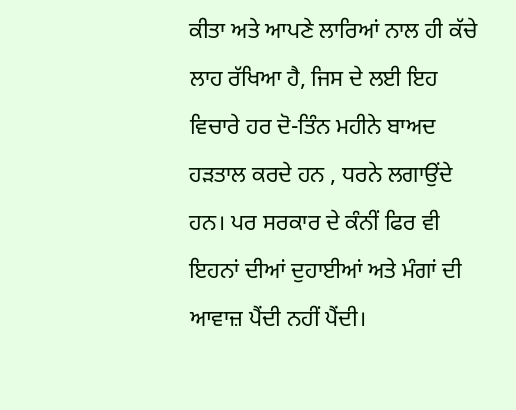ਕੀਤਾ ਅਤੇ ਆਪਣੇ ਲਾਰਿਆਂ ਨਾਲ ਹੀ ਕੱਚੇ ਲਾਹ ਰੱਖਿਆ ਹੈ, ਜਿਸ ਦੇ ਲਈ ਇਹ ਵਿਚਾਰੇ ਹਰ ਦੋ-ਤਿੰਨ ਮਹੀਨੇ ਬਾਅਦ ਹੜਤਾਲ ਕਰਦੇ ਹਨ , ਧਰਨੇ ਲਗਾਉਂਦੇ ਹਨ। ਪਰ ਸਰਕਾਰ ਦੇ ਕੰਨੀਂ ਫਿਰ ਵੀ ਇਹਨਾਂ ਦੀਆਂ ਦੁਹਾਈਆਂ ਅਤੇ ਮੰਗਾਂ ਦੀ ਆਵਾਜ਼ ਪੈਂਦੀ ਨਹੀਂ ਪੈਂਦੀ।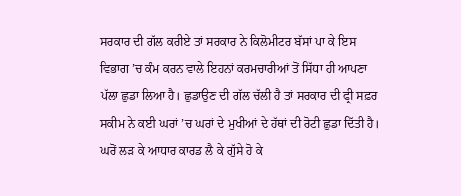ਸਰਕਾਰ ਦੀ ਗੱਲ ਕਰੀਏ ਤਾਂ ਸਰਕਾਰ ਨੇ ਕਿਲੋਮੀਟਰ ਬੱਸਾਂ ਪਾ ਕੇ ਇਸ ਵਿਭਾਗ ’ਚ ਕੰਮ ਕਰਨ ਵਾਲੇ ਇਹਨਾਂ ਕਰਮਚਾਰੀਆਂ ਤੋਂ ਸਿੱਧਾ ਹੀ ਆਪਣਾ ਪੱਲਾ ਛੁਡਾ ਲਿਆ ਹੈ। ਛੁਡਾਉਣ ਦੀ ਗੱਲ ਚੱਲੀ ਹੈ ਤਾਂ ਸਰਕਾਰ ਦੀ ਫ੍ਰੀ ਸਫ਼ਰ ਸਕੀਮ ਨੇ ਕਈ ਘਰਾਂ ’ਚ ਘਰਾਂ ਦੇ ਮੁਖੀਆਂ ਦੇ ਹੱਥਾਂ ਦੀ ਰੋਟੀ ਛੁਡਾ ਦਿੱਤੀ ਹੈ। ਘਰੋਂ ਲੜ ਕੇ ਆਧਾਰ ਕਾਰਡ ਲੈ ਕੇ ਗੁੱਸੇ ਹੋ ਕੇ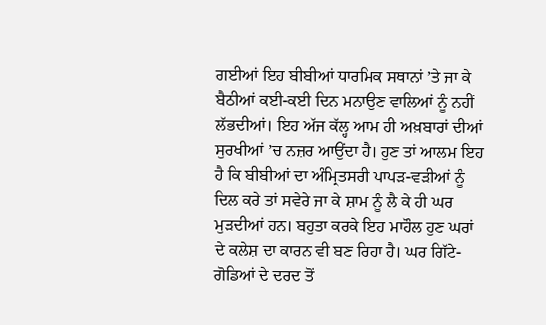ਗਈਆਂ ਇਹ ਬੀਬੀਆਂ ਧਾਰਮਿਕ ਸਥਾਨਾਂ ’ਤੇ ਜਾ ਕੇ ਬੈਠੀਆਂ ਕਈ-ਕਈ ਦਿਨ ਮਨਾਉਣ ਵਾਲਿਆਂ ਨੂੰ ਨਹੀਂ ਲੱਭਦੀਆਂ। ਇਹ ਅੱਜ ਕੱਲ੍ਹ ਆਮ ਹੀ ਅਖ਼ਬਾਰਾਂ ਦੀਆਂ ਸੁਰਖੀਆਂ ’ਚ ਨਜ਼ਰ ਆਉਂਦਾ ਹੈ। ਹੁਣ ਤਾਂ ਆਲਮ ਇਹ ਹੈ ਕਿ ਬੀਬੀਆਂ ਦਾ ਅੰਮ੍ਰਿਤਸਰੀ ਪਾਪੜ-ਵੜੀਆਂ ਨੂੰ ਦਿਲ ਕਰੇ ਤਾਂ ਸਵੇਰੇ ਜਾ ਕੇ ਸ਼ਾਮ ਨੂੰ ਲੈ ਕੇ ਹੀ ਘਰ ਮੁੜਦੀਆਂ ਹਨ। ਬਹੁਤਾ ਕਰਕੇ ਇਹ ਮਾਹੌਲ ਹੁਣ ਘਰਾਂ ਦੇ ਕਲੇਸ਼ ਦਾ ਕਾਰਨ ਵੀ ਬਣ ਰਿਹਾ ਹੈ। ਘਰ ਗਿੱਟੇ-ਗੋਡਿਆਂ ਦੇ ਦਰਦ ਤੋਂ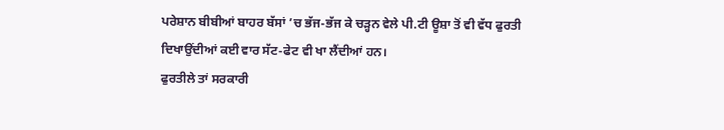ਪਰੇਸ਼ਾਨ ਬੀਬੀਆਂ ਬਾਹਰ ਬੱਸਾਂ ’ਚ ਭੱਜ-ਭੱਜ ਕੇ ਚੜ੍ਹਨ ਵੇਲੇ ਪੀ.ਟੀ ਊਸ਼ਾ ਤੋਂ ਵੀ ਵੱਧ ਫੁਰਤੀ ਦਿਖਾਉਂਦੀਆਂ ਕਈ ਵਾਰ ਸੱਟ-ਫੇਟ ਵੀ ਖਾ ਲੈਂਦੀਆਂ ਹਨ।
ਫੁਰਤੀਲੇ ਤਾਂ ਸਰਕਾਰੀ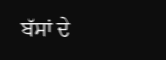ਬੱਸਾਂ ਦੇ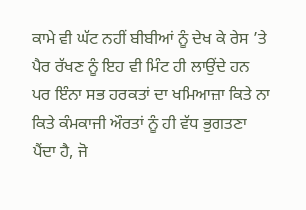ਕਾਮੇ ਵੀ ਘੱਟ ਨਹੀਂ ਬੀਬੀਆਂ ਨੂੰ ਦੇਖ ਕੇ ਰੇਸ ’ਤੇ ਪੈਰ ਰੱਖਣ ਨੂੰ ਇਹ ਵੀ ਮਿੰਟ ਹੀ ਲਾਉਂਦੇ ਹਨ ਪਰ ਇੰਨਾ ਸਭ ਹਰਕਤਾਂ ਦਾ ਖਮਿਆਜ਼ਾ ਕਿਤੇ ਨਾ ਕਿਤੇ ਕੰਮਕਾਜੀ ਔਰਤਾਂ ਨੂੰ ਹੀ ਵੱਧ ਭੁਗਤਣਾ ਪੈਂਦਾ ਹੈ, ਜੋ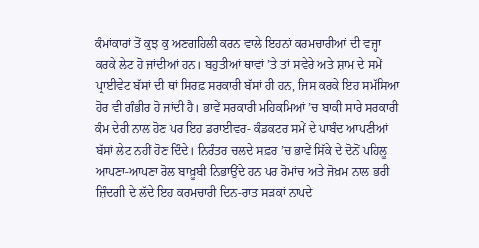ਕੰਮਾਂਕਾਰਾਂ ਤੋਂ ਕੁਝ ਕੁ ਅਣਗਹਿਲੀ ਕਰਨ ਵਾਲੇ ਇਹਨਾਂ ਕਰਮਚਾਰੀਆਂ ਦੀ ਵਜ੍ਹਾ ਕਰਕੇ ਲੇਟ ਹੋ ਜਾਂਦੀਆਂ ਹਨ। ਬਹੁਤੀਆਂ ਥਾਵਾਂ ’ਤੇ ਤਾਂ ਸਵੇਰੇ ਅਤੇ ਸ਼ਾਮ ਦੇ ਸਮੇਂ ਪ੍ਰਾਈਵੇਟ ਬੱਸਾਂ ਦੀ ਥਾਂ ਸਿਰਫ਼ ਸਰਕਾਰੀ ਬੱਸਾਂ ਹੀ ਹਨ, ਜਿਸ ਕਰਕੇ ਇਹ ਸਮੱਸਿਆ ਹੋਰ ਵੀ ਗੰਭੀਰ ਹੋ ਜਾਂਦੀ ਹੈ। ਭਾਵੇਂ ਸਰਕਾਰੀ ਮਹਿਕਮਿਆਂ ’ਚ ਬਾਕੀ ਸਾਰੇ ਸਰਕਾਰੀ ਕੰਮ ਦੇਰੀ ਨਾਲ ਹੋਣ ਪਰ ਇਹ ਡਰਾਈਵਰ- ਕੰਡਕਟਰ ਸਮੇਂ ਦੇ ਪਾਬੰਦ ਆਪਣੀਆਂ ਬੱਸਾਂ ਲੇਟ ਨਹੀਂ ਹੋਣ ਦਿੰਦੇ। ਨਿਰੰਤਰ ਚਲਦੇ ਸਫ਼ਰ ’ਚ ਭਾਵੇਂ ਸਿੱਕੇ ਦੇ ਦੋਨੋਂ ਪਹਿਲੂ ਆਪਣਾ-ਆਪਣਾ ਰੋਲ ਬਾਖ਼ੂਬੀ ਨਿਭਾਉਂਦੇ ਹਨ ਪਰ ਰੋਮਾਂਚ ਅਤੇ ਜੋਖ਼ਮ ਨਾਲ ਭਰੀ ਜ਼ਿੰਦਗੀ ਦੇ ਲੱਦੇ ਇਹ ਕਰਮਚਾਰੀ ਦਿਨ-ਰਾਤ ਸੜਕਾਂ ਨਾਪਦੇ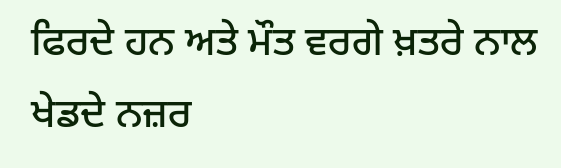ਫਿਰਦੇ ਹਨ ਅਤੇ ਮੌਤ ਵਰਗੇ ਖ਼ਤਰੇ ਨਾਲ ਖੇਡਦੇ ਨਜ਼ਰ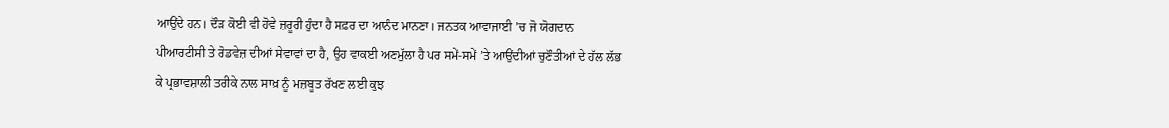ਆਉਂਦੇ ਹਨ। ਦੌੜ ਕੋਈ ਵੀ ਹੋਵੇ ਜ਼ਰੂਰੀ ਹੁੰਦਾ ਹੈ ਸਫ਼ਰ ਦਾ ਆਨੰਦ ਮਾਨਣਾ। ਜਨਤਕ ਆਵਾਜਾਈ ’ਚ ਜੋ ਯੋਗਦਾਨ ਪੀਆਰਟੀਸੀ ਤੇ ਰੋਡਵੇਜ਼ ਦੀਆਂ ਸੇਵਾਵਾਂ ਦਾ ਹੈ, ਉਹ ਵਾਕਈ ਅਣਮੁੱਲਾ ਹੈ ਪਰ ਸਮੇਂ-ਸਮੇਂ ’ਤੇ ਆਉਂਦੀਆਂ ਚੁਣੌਤੀਆਂ ਦੇ ਹੱਲ ਲੱਭ ਕੇ ਪ੍ਰਭਾਵਸ਼ਾਲੀ ਤਰੀਕੇ ਨਾਲ ਸਾਖ਼ ਨੂੰ ਮਜ਼ਬੂਤ ਰੱਖਣ ਲਈ ਕੁਝ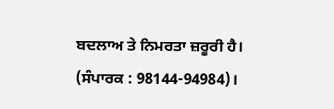ਬਦਲਾਅ ਤੇ ਨਿਮਰਤਾ ਜ਼ਰੂਰੀ ਹੈ। (ਸੰਪਾਰਕ : 98144-94984)।